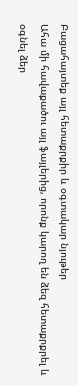Բացահայտեք այլ հետաքրքիր և օգտակար նյութեր
Ահա մի հավաքածու այլ ֆայլերից, որոնք կարող են ձեզ հետաքրքրել և օգնել ձեր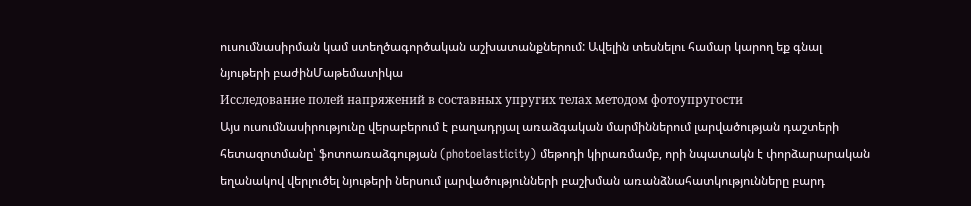ուսումնասիրման կամ ստեղծագործական աշխատանքներում: Ավելին տեսնելու համար կարող եք գնալ նյութերի բաժինՄաթեմատիկա
Исследование полей напряжений в составных упругих телах методом фотоупругости
Այս ուսումնասիրությունը վերաբերում է բաղադրյալ առաձգական մարմիններում լարվածության դաշտերի հետազոտմանը՝ ֆոտոառաձգության (photoelasticity) մեթոդի կիրառմամբ, որի նպատակն է փորձարարական եղանակով վերլուծել նյութերի ներսում լարվածությունների բաշխման առանձնահատկությունները բարդ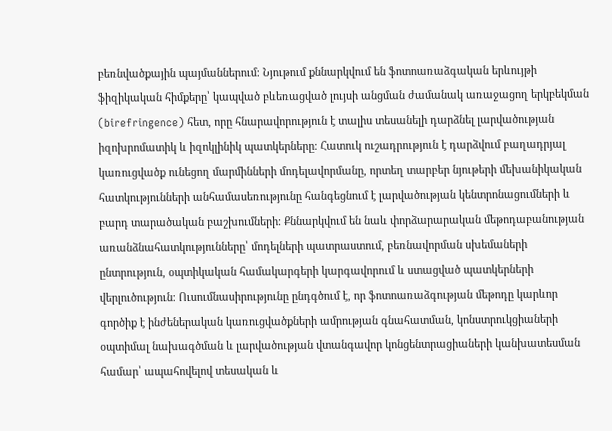բեռնվածքային պայմաններում։ Նյութում քննարկվում են ֆոտոառաձգական երևույթի ֆիզիկական հիմքերը՝ կապված բևեռացված լույսի անցման ժամանակ առաջացող երկբեկման (birefringence) հետ, որը հնարավորություն է տալիս տեսանելի դարձնել լարվածության իզոխրոմատիկ և իզոկլինիկ պատկերները։ Հատուկ ուշադրություն է դարձվում բաղադրյալ կառուցվածք ունեցող մարմինների մոդելավորմանը, որտեղ տարբեր նյութերի մեխանիկական հատկությունների անհամասեռությունը հանգեցնում է լարվածության կենտրոնացումների և բարդ տարածական բաշխումների։ Քննարկվում են նաև փորձարարական մեթոդաբանության առանձնահատկությունները՝ մոդելների պատրաստում, բեռնավորման սխեմաների ընտրություն, օպտիկական համակարգերի կարգավորում և ստացված պատկերների վերլուծություն։ Ուսումնասիրությունը ընդգծում է, որ ֆոտոառաձգության մեթոդը կարևոր գործիք է ինժեներական կառուցվածքների ամրության գնահատման, կոնստրուկցիաների օպտիմալ նախագծման և լարվածության վտանգավոր կոնցենտրացիաների կանխատեսման համար՝ ապահովելով տեսական և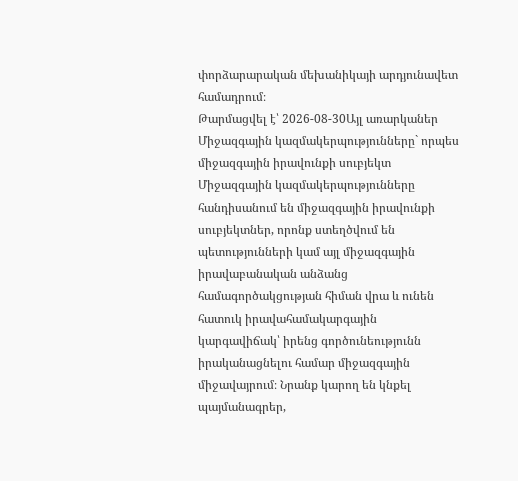փորձարարական մեխանիկայի արդյունավետ համադրում։
Թարմացվել է՝ 2026-08-30Այլ առարկաներ
Միջազգային կազմակերպությունները` որպես միջազգային իրավունքի սուբյեկտ
Միջազգային կազմակերպությունները հանդիսանում են միջազգային իրավունքի սուբյեկտներ, որոնք ստեղծվում են պետությունների կամ այլ միջազգային իրավաբանական անձանց համագործակցության հիման վրա և ունեն հատուկ իրավահամակարգային կարգավիճակ՝ իրենց գործունեությունն իրականացնելու համար միջազգային միջավայրում։ Նրանք կարող են կնքել պայմանագրեր,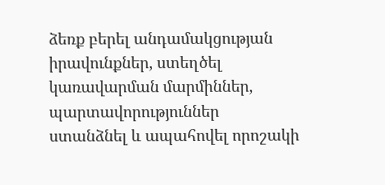ձեռք բերել անդամակցության իրավունքներ, ստեղծել կառավարման մարմիններ, պարտավորություններ ստանձնել և ապահովել որոշակի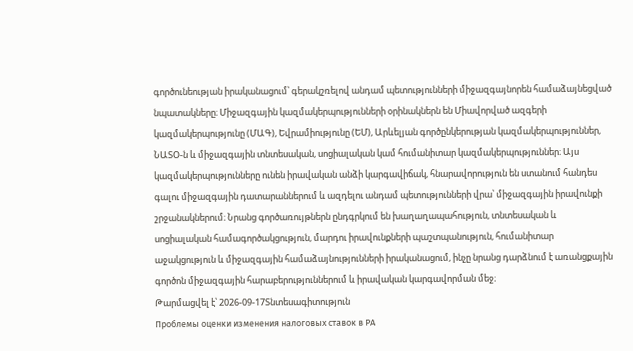գործունեության իրականացում՝ գերակշռելով անդամ պետությունների միջազգայնորեն համաձայնեցված նպատակները։ Միջազգային կազմակերպությունների օրինակներն են Միավորված ազգերի կազմակերպությունը (ՄԱԳ), Եվրամիությունը (ԵՄ), Արևելյան գործընկերության կազմակերպություններ, ՆԱՏՕ-ն և միջազգային տնտեսական, սոցիալական կամ հումանիտար կազմակերպություններ։ Այս կազմակերպությունները ունեն իրավական անձի կարգավիճակ, հնարավորություն են ստանում հանդես գալու միջազգային դատարաններում և ազդելու անդամ պետությունների վրա՝ միջազգային իրավունքի շրջանակներում։ Նրանց գործառույթներն ընդգրկում են խաղաղապահություն, տնտեսական և սոցիալական համագործակցություն, մարդու իրավունքների պաշտպանություն, հումանիտար աջակցություն և միջազգային համաձայնությունների իրականացում, ինչը նրանց դարձնում է առանցքային գործոն միջազգային հարաբերություններում և իրավական կարգավորման մեջ։
Թարմացվել է՝ 2026-09-17Տնտեսագիտություն
Проблемы оценки изменения налоговых ставок в РА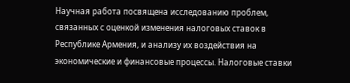Научная работа посвящена исследованию проблем, связанных с оценкой изменения налоговых ставок в Республике Армения, и анализу их воздействия на экономические и финансовые процессы. Налоговые ставки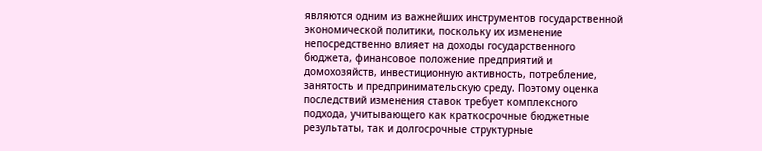являются одним из важнейших инструментов государственной экономической политики, поскольку их изменение непосредственно влияет на доходы государственного бюджета, финансовое положение предприятий и домохозяйств, инвестиционную активность, потребление, занятость и предпринимательскую среду. Поэтому оценка последствий изменения ставок требует комплексного подхода, учитывающего как краткосрочные бюджетные результаты, так и долгосрочные структурные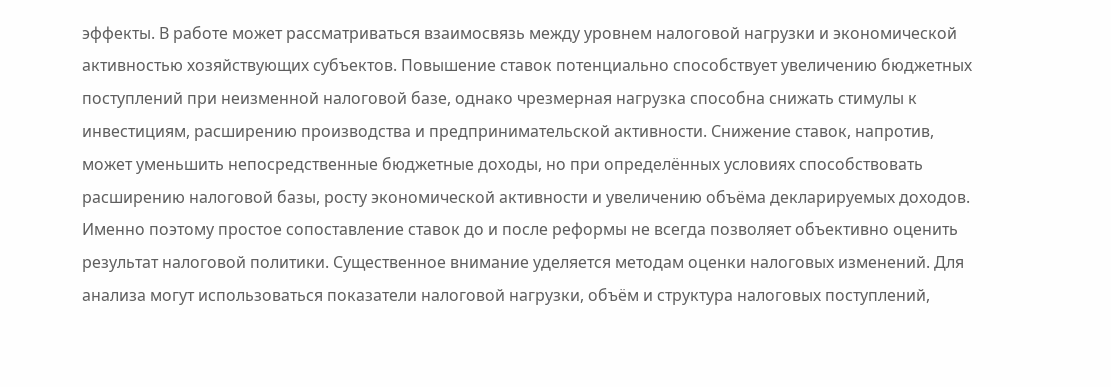эффекты. В работе может рассматриваться взаимосвязь между уровнем налоговой нагрузки и экономической активностью хозяйствующих субъектов. Повышение ставок потенциально способствует увеличению бюджетных поступлений при неизменной налоговой базе, однако чрезмерная нагрузка способна снижать стимулы к инвестициям, расширению производства и предпринимательской активности. Снижение ставок, напротив, может уменьшить непосредственные бюджетные доходы, но при определённых условиях способствовать расширению налоговой базы, росту экономической активности и увеличению объёма декларируемых доходов. Именно поэтому простое сопоставление ставок до и после реформы не всегда позволяет объективно оценить результат налоговой политики. Существенное внимание уделяется методам оценки налоговых изменений. Для анализа могут использоваться показатели налоговой нагрузки, объём и структура налоговых поступлений,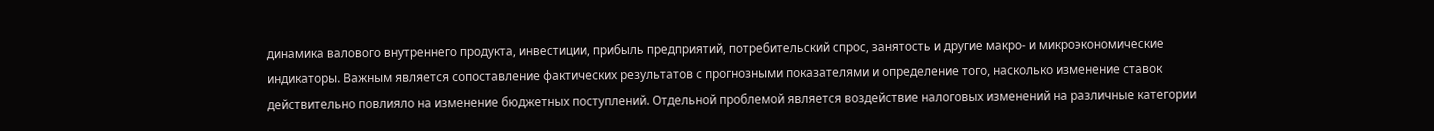динамика валового внутреннего продукта, инвестиции, прибыль предприятий, потребительский спрос, занятость и другие макро- и микроэкономические индикаторы. Важным является сопоставление фактических результатов с прогнозными показателями и определение того, насколько изменение ставок действительно повлияло на изменение бюджетных поступлений. Отдельной проблемой является воздействие налоговых изменений на различные категории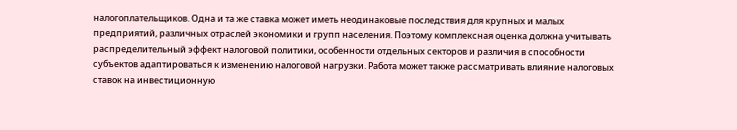налогоплательщиков. Одна и та же ставка может иметь неодинаковые последствия для крупных и малых предприятий, различных отраслей экономики и групп населения. Поэтому комплексная оценка должна учитывать распределительный эффект налоговой политики, особенности отдельных секторов и различия в способности субъектов адаптироваться к изменению налоговой нагрузки. Работа может также рассматривать влияние налоговых ставок на инвестиционную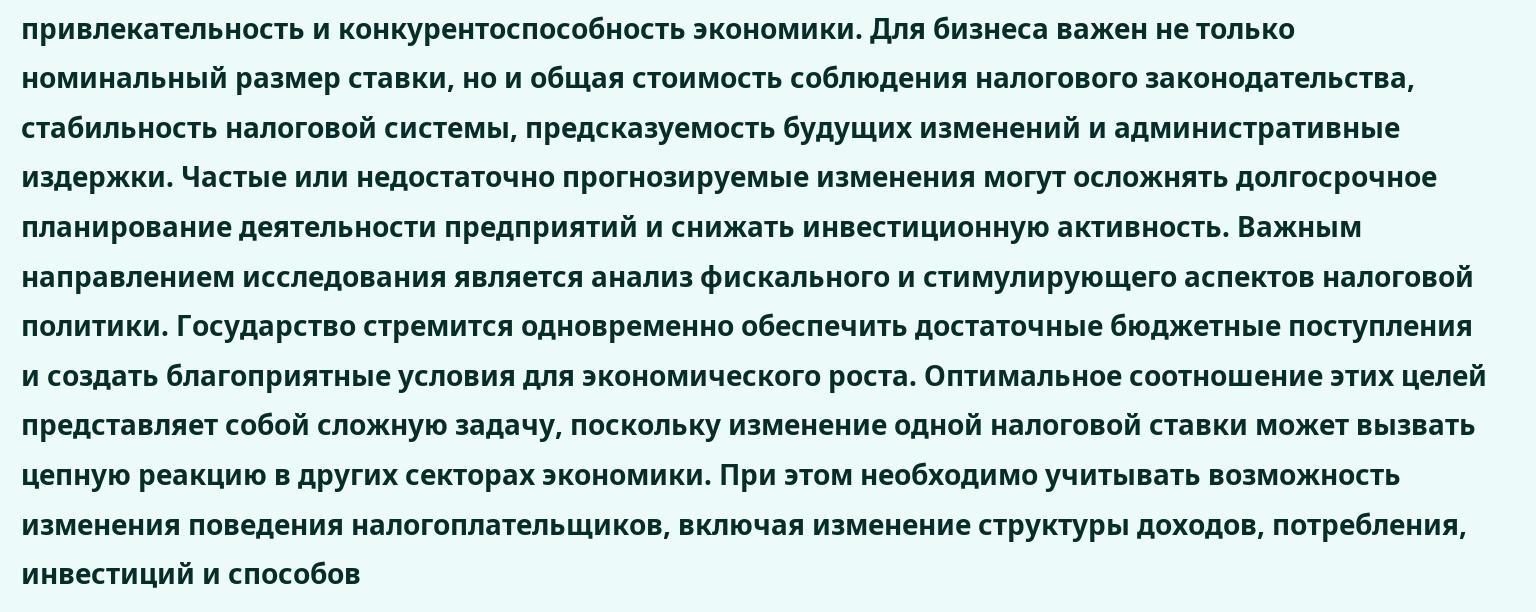привлекательность и конкурентоспособность экономики. Для бизнеса важен не только номинальный размер ставки, но и общая стоимость соблюдения налогового законодательства, стабильность налоговой системы, предсказуемость будущих изменений и административные издержки. Частые или недостаточно прогнозируемые изменения могут осложнять долгосрочное планирование деятельности предприятий и снижать инвестиционную активность. Важным направлением исследования является анализ фискального и стимулирующего аспектов налоговой политики. Государство стремится одновременно обеспечить достаточные бюджетные поступления и создать благоприятные условия для экономического роста. Оптимальное соотношение этих целей представляет собой сложную задачу, поскольку изменение одной налоговой ставки может вызвать цепную реакцию в других секторах экономики. При этом необходимо учитывать возможность изменения поведения налогоплательщиков, включая изменение структуры доходов, потребления, инвестиций и способов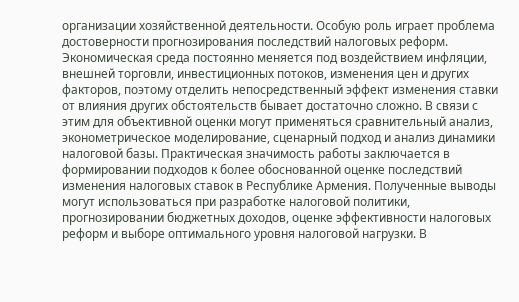организации хозяйственной деятельности. Особую роль играет проблема достоверности прогнозирования последствий налоговых реформ. Экономическая среда постоянно меняется под воздействием инфляции, внешней торговли, инвестиционных потоков, изменения цен и других факторов, поэтому отделить непосредственный эффект изменения ставки от влияния других обстоятельств бывает достаточно сложно. В связи с этим для объективной оценки могут применяться сравнительный анализ, эконометрическое моделирование, сценарный подход и анализ динамики налоговой базы. Практическая значимость работы заключается в формировании подходов к более обоснованной оценке последствий изменения налоговых ставок в Республике Армения. Полученные выводы могут использоваться при разработке налоговой политики, прогнозировании бюджетных доходов, оценке эффективности налоговых реформ и выборе оптимального уровня налоговой нагрузки. В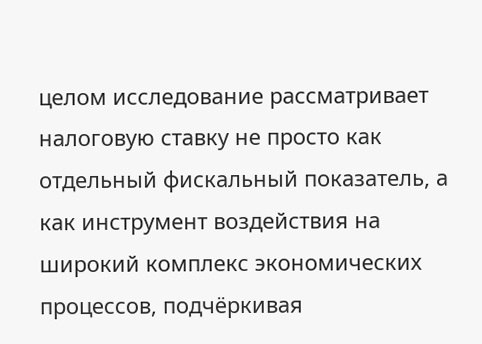целом исследование рассматривает налоговую ставку не просто как отдельный фискальный показатель, а как инструмент воздействия на широкий комплекс экономических процессов, подчёркивая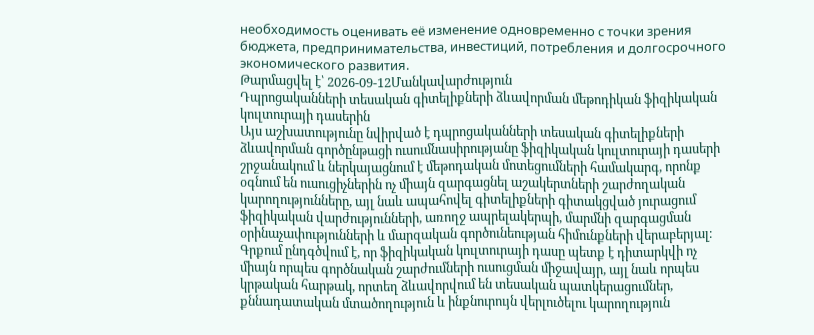необходимость оценивать её изменение одновременно с точки зрения бюджета, предпринимательства, инвестиций, потребления и долгосрочного экономического развития.
Թարմացվել է՝ 2026-09-12Մանկավարժություն
Դպրոցականների տեսական գիտելիքների ձևավորման մեթոդիկան ֆիզիկական կուլտուրայի դասերին
Այս աշխատությունը նվիրված է դպրոցականների տեսական գիտելիքների ձևավորման գործընթացի ուսումնասիրությանը ֆիզիկական կուլտուրայի դասերի շրջանակում և ներկայացնում է մեթոդական մոտեցումների համակարգ, որոնք օգնում են ուսուցիչներին ոչ միայն զարգացնել աշակերտների շարժողական կարողությունները, այլ նաև ապահովել գիտելիքների գիտակցված յուրացում ֆիզիկական վարժությունների, առողջ ապրելակերպի, մարմնի զարգացման օրինաչափությունների և մարզական գործունեության հիմունքների վերաբերյալ։ Գրքում ընդգծվում է, որ ֆիզիկական կուլտուրայի դասը պետք է դիտարկվի ոչ միայն որպես գործնական շարժումների ուսուցման միջավայր, այլ նաև որպես կրթական հարթակ, որտեղ ձևավորվում են տեսական պատկերացումներ, քննադատական մտածողություն և ինքնուրույն վերլուծելու կարողություն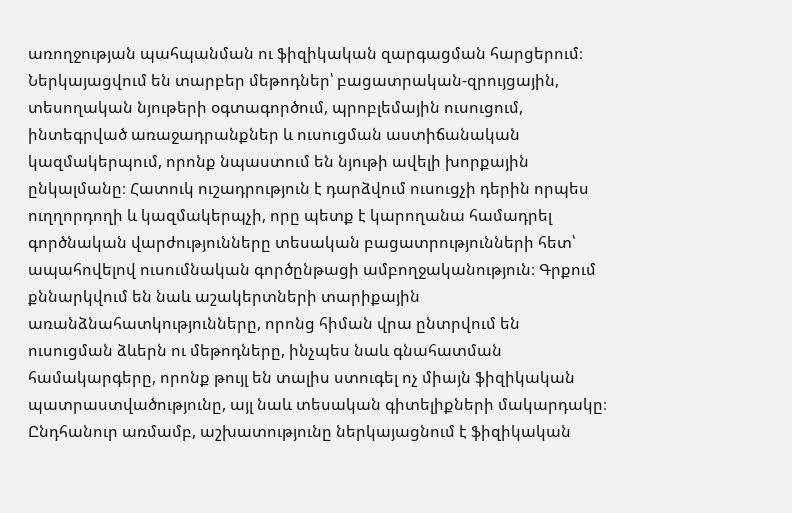առողջության պահպանման ու ֆիզիկական զարգացման հարցերում։ Ներկայացվում են տարբեր մեթոդներ՝ բացատրական-զրույցային, տեսողական նյութերի օգտագործում, պրոբլեմային ուսուցում, ինտեգրված առաջադրանքներ և ուսուցման աստիճանական կազմակերպում, որոնք նպաստում են նյութի ավելի խորքային ընկալմանը։ Հատուկ ուշադրություն է դարձվում ուսուցչի դերին որպես ուղղորդողի և կազմակերպչի, որը պետք է կարողանա համադրել գործնական վարժությունները տեսական բացատրությունների հետ՝ ապահովելով ուսումնական գործընթացի ամբողջականություն։ Գրքում քննարկվում են նաև աշակերտների տարիքային առանձնահատկությունները, որոնց հիման վրա ընտրվում են ուսուցման ձևերն ու մեթոդները, ինչպես նաև գնահատման համակարգերը, որոնք թույլ են տալիս ստուգել ոչ միայն ֆիզիկական պատրաստվածությունը, այլ նաև տեսական գիտելիքների մակարդակը։ Ընդհանուր առմամբ, աշխատությունը ներկայացնում է ֆիզիկական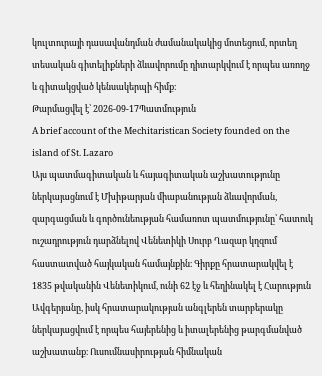կուլտուրայի դասավանդման ժամանակակից մոտեցում, որտեղ տեսական գիտելիքների ձևավորումը դիտարկվում է որպես առողջ և գիտակցված կենսակերպի հիմք։
Թարմացվել է՝ 2026-09-17Պատմություն
A brief account of the Mechitaristican Society founded on the island of St. Lazaro
Այս պատմագիտական և հայագիտական աշխատությունը ներկայացնում է Մխիթարյան միաբանության ձևավորման, զարգացման և գործունեության համառոտ պատմությունը՝ հատուկ ուշադրություն դարձնելով Վենետիկի Սուրբ Ղազար կղզում հաստատված հայկական համայնքին։ Գիրքը հրատարակվել է 1835 թվականին Վենետիկում, ունի 62 էջ և հեղինակել է Հարություն Ավգերյանը, իսկ հրատարակության անգլերեն տարբերակը ներկայացվում է որպես հայերենից և իտալերենից թարգմանված աշխատանք։ Ուսումնասիրության հիմնական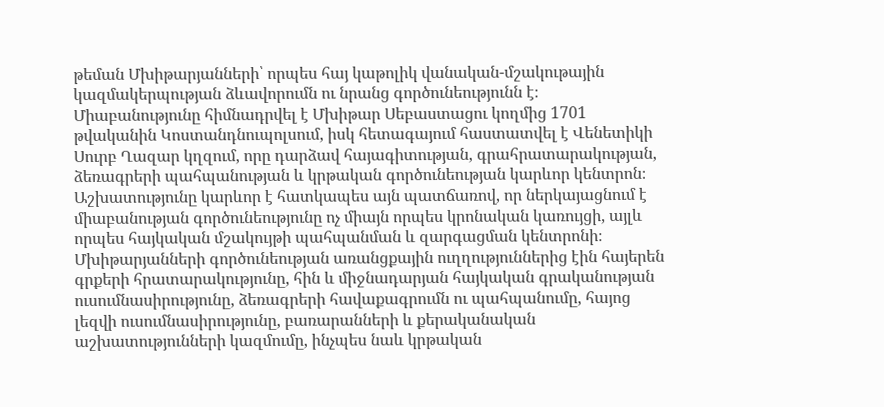թեման Մխիթարյանների՝ որպես հայ կաթոլիկ վանական-մշակութային կազմակերպության ձևավորումն ու նրանց գործունեությունն է։ Միաբանությունը հիմնադրվել է Մխիթար Սեբաստացու կողմից 1701 թվականին Կոստանդնուպոլսում, իսկ հետագայում հաստատվել է Վենետիկի Սուրբ Ղազար կղզում, որը դարձավ հայագիտության, գրահրատարակության, ձեռագրերի պահպանության և կրթական գործունեության կարևոր կենտրոն։ Աշխատությունը կարևոր է հատկապես այն պատճառով, որ ներկայացնում է միաբանության գործունեությունը ոչ միայն որպես կրոնական կառույցի, այլև որպես հայկական մշակույթի պահպանման և զարգացման կենտրոնի։ Մխիթարյանների գործունեության առանցքային ուղղություններից էին հայերեն գրքերի հրատարակությունը, հին և միջնադարյան հայկական գրականության ուսումնասիրությունը, ձեռագրերի հավաքագրումն ու պահպանումը, հայոց լեզվի ուսումնասիրությունը, բառարանների և քերականական աշխատությունների կազմումը, ինչպես նաև կրթական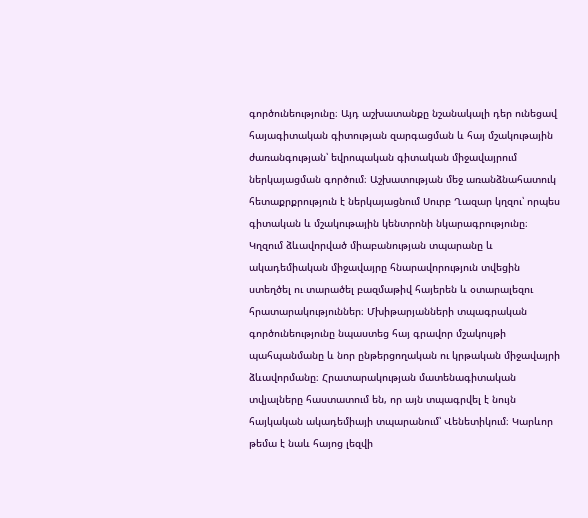գործունեությունը։ Այդ աշխատանքը նշանակալի դեր ունեցավ հայագիտական գիտության զարգացման և հայ մշակութային ժառանգության՝ եվրոպական գիտական միջավայրում ներկայացման գործում։ Աշխատության մեջ առանձնահատուկ հետաքրքրություն է ներկայացնում Սուրբ Ղազար կղզու՝ որպես գիտական և մշակութային կենտրոնի նկարագրությունը։ Կղզում ձևավորված միաբանության տպարանը և ակադեմիական միջավայրը հնարավորություն տվեցին ստեղծել ու տարածել բազմաթիվ հայերեն և օտարալեզու հրատարակություններ։ Մխիթարյանների տպագրական գործունեությունը նպաստեց հայ գրավոր մշակույթի պահպանմանը և նոր ընթերցողական ու կրթական միջավայրի ձևավորմանը։ Հրատարակության մատենագիտական տվյալները հաստատում են, որ այն տպագրվել է նույն հայկական ակադեմիայի տպարանում՝ Վենետիկում։ Կարևոր թեմա է նաև հայոց լեզվի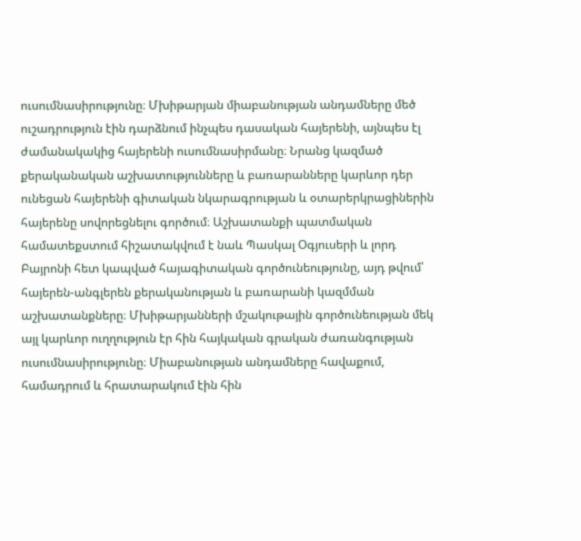ուսումնասիրությունը։ Մխիթարյան միաբանության անդամները մեծ ուշադրություն էին դարձնում ինչպես դասական հայերենի, այնպես էլ ժամանակակից հայերենի ուսումնասիրմանը։ Նրանց կազմած քերականական աշխատությունները և բառարանները կարևոր դեր ունեցան հայերենի գիտական նկարագրության և օտարերկրացիներին հայերենը սովորեցնելու գործում։ Աշխատանքի պատմական համատեքստում հիշատակվում է նաև Պասկալ Օգյուսերի և լորդ Բայրոնի հետ կապված հայագիտական գործունեությունը, այդ թվում՝ հայերեն-անգլերեն քերականության և բառարանի կազմման աշխատանքները։ Մխիթարյանների մշակութային գործունեության մեկ այլ կարևոր ուղղություն էր հին հայկական գրական ժառանգության ուսումնասիրությունը։ Միաբանության անդամները հավաքում, համադրում և հրատարակում էին հին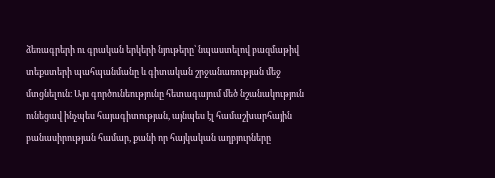ձեռագրերի ու գրական երկերի նյութերը՝ նպաստելով բազմաթիվ տեքստերի պահպանմանը և գիտական շրջանառության մեջ մտցնելուն։ Այս գործունեությունը հետագայում մեծ նշանակություն ունեցավ ինչպես հայագիտության, այնպես էլ համաշխարհային բանասիրության համար, քանի որ հայկական աղբյուրները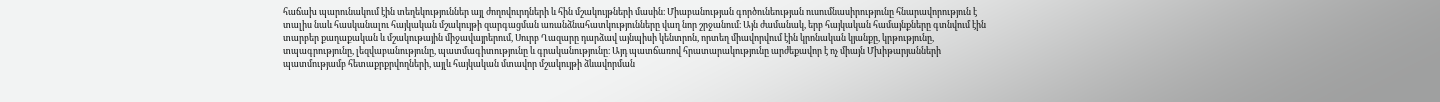հաճախ պարունակում էին տեղեկություններ այլ ժողովուրդների և հին մշակույթների մասին։ Միաբանության գործունեության ուսումնասիրությունը հնարավորություն է տալիս նաև հասկանալու հայկական մշակույթի զարգացման առանձնահատկությունները վաղ նոր շրջանում։ Այն ժամանակ, երբ հայկական համայնքները գտնվում էին տարբեր քաղաքական և մշակութային միջավայրերում, Սուրբ Ղազարը դարձավ այնպիսի կենտրոն, որտեղ միավորվում էին կրոնական կյանքը, կրթությունը, տպագրությունը, լեզվաբանությունը, պատմագիտությունը և գրականությունը։ Այդ պատճառով հրատարակությունը արժեքավոր է ոչ միայն Մխիթարյանների պատմությամբ հետաքրքրվողների, այլև հայկական մտավոր մշակույթի ձևավորման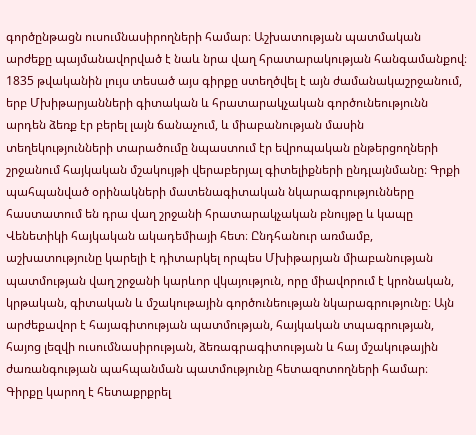գործընթացն ուսումնասիրողների համար։ Աշխատության պատմական արժեքը պայմանավորված է նաև նրա վաղ հրատարակության հանգամանքով։ 1835 թվականին լույս տեսած այս գիրքը ստեղծվել է այն ժամանակաշրջանում, երբ Մխիթարյանների գիտական և հրատարակչական գործունեությունն արդեն ձեռք էր բերել լայն ճանաչում, և միաբանության մասին տեղեկությունների տարածումը նպաստում էր եվրոպական ընթերցողների շրջանում հայկական մշակույթի վերաբերյալ գիտելիքների ընդլայնմանը։ Գրքի պահպանված օրինակների մատենագիտական նկարագրությունները հաստատում են դրա վաղ շրջանի հրատարակչական բնույթը և կապը Վենետիկի հայկական ակադեմիայի հետ։ Ընդհանուր առմամբ, աշխատությունը կարելի է դիտարկել որպես Մխիթարյան միաբանության պատմության վաղ շրջանի կարևոր վկայություն, որը միավորում է կրոնական, կրթական, գիտական և մշակութային գործունեության նկարագրությունը։ Այն արժեքավոր է հայագիտության պատմության, հայկական տպագրության, հայոց լեզվի ուսումնասիրության, ձեռագրագիտության և հայ մշակութային ժառանգության պահպանման պատմությունը հետազոտողների համար։ Գիրքը կարող է հետաքրքրել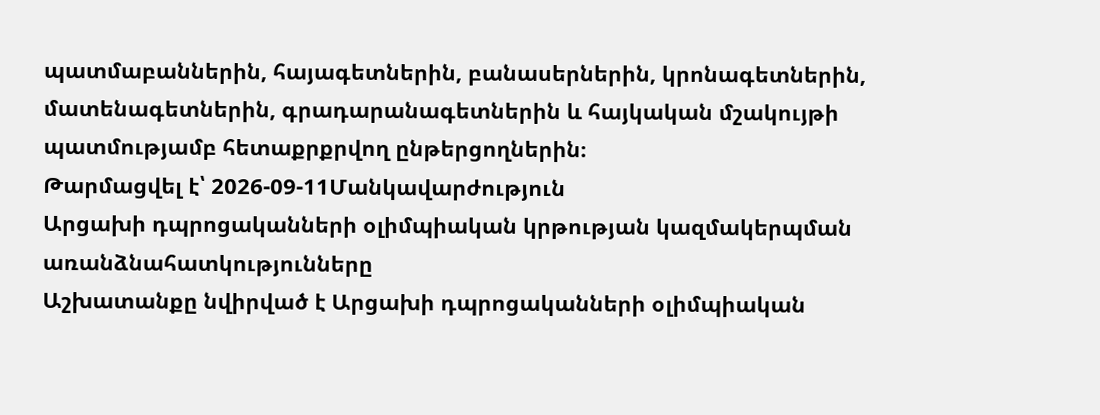պատմաբաններին, հայագետներին, բանասերներին, կրոնագետներին, մատենագետներին, գրադարանագետներին և հայկական մշակույթի պատմությամբ հետաքրքրվող ընթերցողներին։
Թարմացվել է՝ 2026-09-11Մանկավարժություն
Արցախի դպրոցականների օլիմպիական կրթության կազմակերպման առանձնահատկությունները
Աշխատանքը նվիրված է Արցախի դպրոցականների օլիմպիական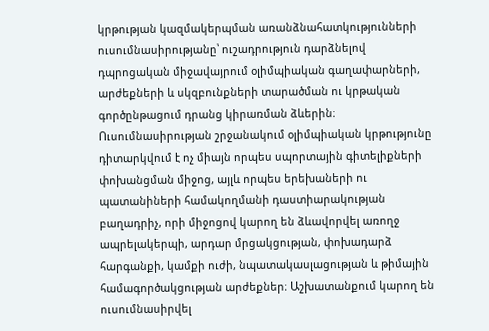կրթության կազմակերպման առանձնահատկությունների ուսումնասիրությանը՝ ուշադրություն դարձնելով դպրոցական միջավայրում օլիմպիական գաղափարների, արժեքների և սկզբունքների տարածման ու կրթական գործընթացում դրանց կիրառման ձևերին։ Ուսումնասիրության շրջանակում օլիմպիական կրթությունը դիտարկվում է ոչ միայն որպես սպորտային գիտելիքների փոխանցման միջոց, այլև որպես երեխաների ու պատանիների համակողմանի դաստիարակության բաղադրիչ, որի միջոցով կարող են ձևավորվել առողջ ապրելակերպի, արդար մրցակցության, փոխադարձ հարգանքի, կամքի ուժի, նպատակասլացության և թիմային համագործակցության արժեքներ։ Աշխատանքում կարող են ուսումնասիրվել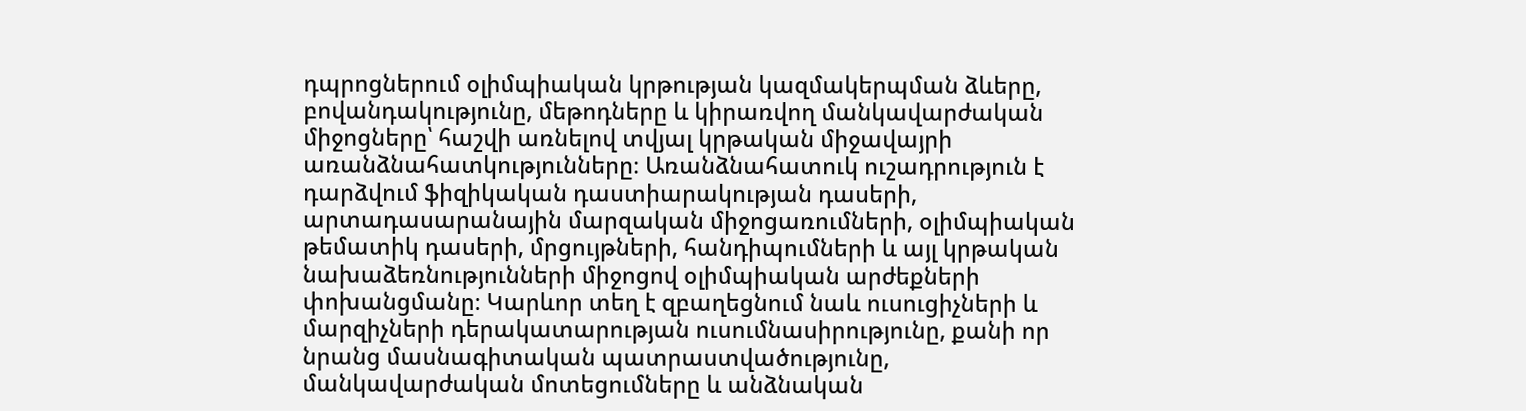դպրոցներում օլիմպիական կրթության կազմակերպման ձևերը, բովանդակությունը, մեթոդները և կիրառվող մանկավարժական միջոցները՝ հաշվի առնելով տվյալ կրթական միջավայրի առանձնահատկությունները։ Առանձնահատուկ ուշադրություն է դարձվում ֆիզիկական դաստիարակության դասերի, արտադասարանային մարզական միջոցառումների, օլիմպիական թեմատիկ դասերի, մրցույթների, հանդիպումների և այլ կրթական նախաձեռնությունների միջոցով օլիմպիական արժեքների փոխանցմանը։ Կարևոր տեղ է զբաղեցնում նաև ուսուցիչների և մարզիչների դերակատարության ուսումնասիրությունը, քանի որ նրանց մասնագիտական պատրաստվածությունը, մանկավարժական մոտեցումները և անձնական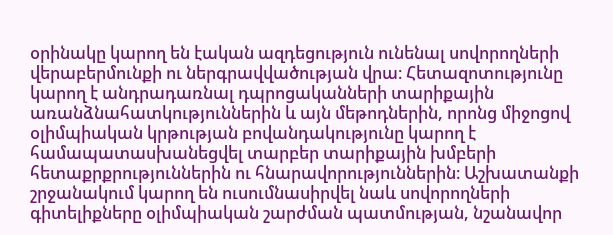օրինակը կարող են էական ազդեցություն ունենալ սովորողների վերաբերմունքի ու ներգրավվածության վրա։ Հետազոտությունը կարող է անդրադառնալ դպրոցականների տարիքային առանձնահատկություններին և այն մեթոդներին, որոնց միջոցով օլիմպիական կրթության բովանդակությունը կարող է համապատասխանեցվել տարբեր տարիքային խմբերի հետաքրքրություններին ու հնարավորություններին։ Աշխատանքի շրջանակում կարող են ուսումնասիրվել նաև սովորողների գիտելիքները օլիմպիական շարժման պատմության, նշանավոր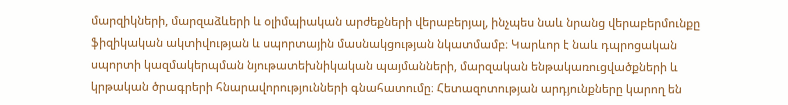մարզիկների, մարզաձևերի և օլիմպիական արժեքների վերաբերյալ, ինչպես նաև նրանց վերաբերմունքը ֆիզիկական ակտիվության և սպորտային մասնակցության նկատմամբ։ Կարևոր է նաև դպրոցական սպորտի կազմակերպման նյութատեխնիկական պայմանների, մարզական ենթակառուցվածքների և կրթական ծրագրերի հնարավորությունների գնահատումը։ Հետազոտության արդյունքները կարող են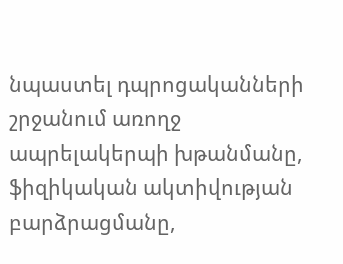նպաստել դպրոցականների շրջանում առողջ ապրելակերպի խթանմանը, ֆիզիկական ակտիվության բարձրացմանը,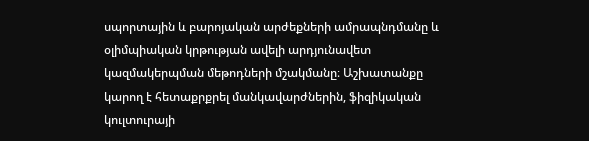սպորտային և բարոյական արժեքների ամրապնդմանը և օլիմպիական կրթության ավելի արդյունավետ կազմակերպման մեթոդների մշակմանը։ Աշխատանքը կարող է հետաքրքրել մանկավարժներին, ֆիզիկական կուլտուրայի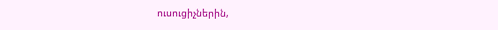ուսուցիչներին,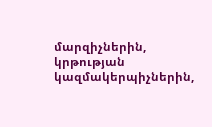մարզիչներին, կրթության կազմակերպիչներին,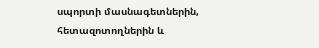սպորտի մասնագետներին, հետազոտողներին և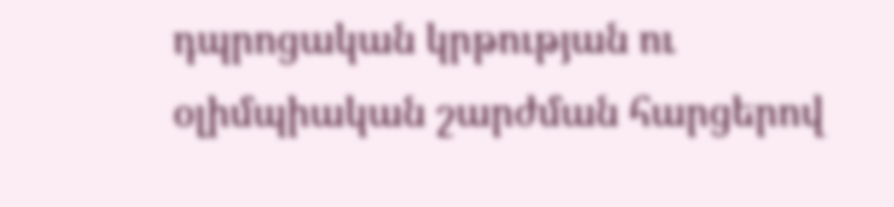դպրոցական կրթության ու օլիմպիական շարժման հարցերով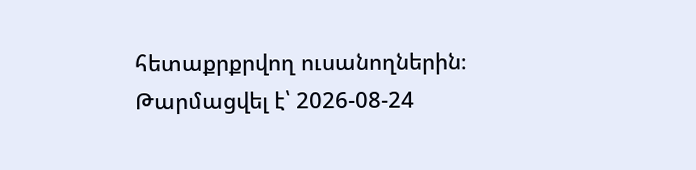հետաքրքրվող ուսանողներին։
Թարմացվել է՝ 2026-08-24